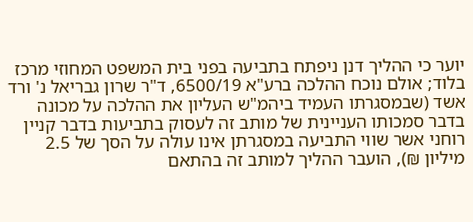יוער כי ההליך דנן ניפתח בתביעה בפני בית המשפט המחוזי מרכז בלוד; אולם נוכח ההלכה ברע"א 6500/19, ד"ר שרון גבריאל נ' ורד אשד (שבמסגרתו העמיד ביהמ"ש העליון את ההלכה על מכונה בדבר סמכותו העניינית של מותב זה לעסוק בתביעות בדבר קניין רוחני אשר שווי התביעה במסגרתן אינו עולה על הסך של 2.5 מיליון ₪), הועבר ההליך למותב זה בהתאם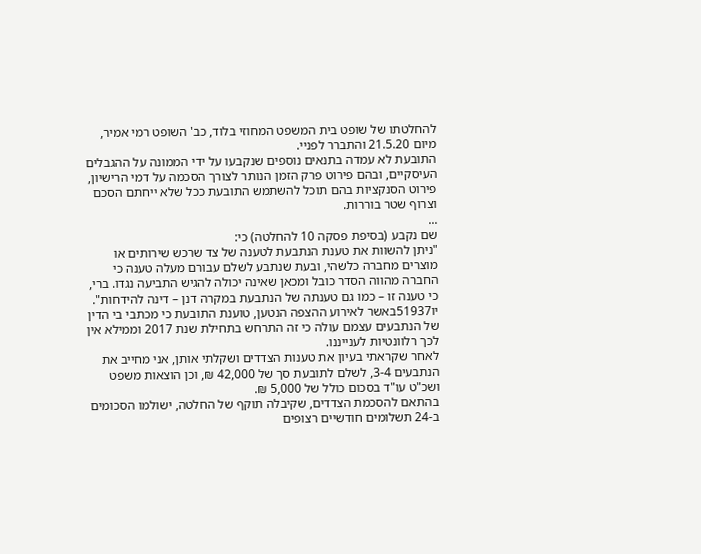להחלטתו של שופט בית המשפט המחוזי בלוד, כב' השופט רמי אמיר, מיום 21.5.20 והתברר לפניי.
התובעת לא עמדה בתנאים נוספים שנקבעו על ידי הממונה על ההגבלים העיסקיים, ובהם פירוט פרק הזמן הנותר לצורך הסכמה על דמי הרישיון, פירוט הסנקציות בהם תוכל להשתמש התובעת ככל שלא ייחתם הסכם וצרוף שטר בוררות.
...
שם נקבע (בסיפת פסקה 10 להחלטה) כי:
"ניתן להשוות את טענת הנתבעת לטענה של צד שרכש שירותים או מוצרים מחברה כלשהי, ובעת שנתבע לשלם עבורם מעלה טענה כי החברה מהווה הסדר כובל ומכאן שאינה יכולה להגיש התביעה נגדו. ברי, כי טענה זו – כמו גם טענתה של הנתבעת במקרה דנן – דינה להידחות".
יו51937באשר לאירוע ההצפה הנטען, טוענת התובעת כי מכתבי בי הדין של הנתבעים עצמם עולה כי זה התרחש בתחילת שנת 2017 וממילא אין לכך רלוונטיות לענייננו.
לאחר שקראתי בעיון את טענות הצדדים ושקלתי אותן, אני מחייב את הנתבעים 3-4, לשלם לתובעת סך של 42,000 ₪, וכן הוצאות משפט ושכ"ט עו"ד בסכום כולל של 5,000 ₪.
בהתאם להסכמת הצדדים, שקיבלה תוקף של החלטה, ישולמו הסכומים ב-24 תשלומים חודשיים רצופים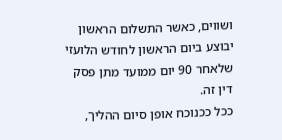ושווים, כאשר התשלום הראשון יבוצע ביום הראשון לחודש הלועזי שלאחר 90 יום ממועד מתן פסק דין זה.
ככל ככנוכח אופן סיום ההליך,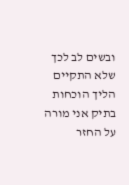ובשים לב לכך שלא התקיים הליך הוכחות בתיק אני מורה על החזר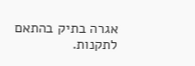אגרה בתיק בהתאם לתקנות.